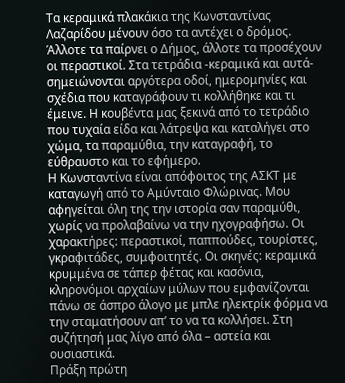Τα κεραμικά πλακάκια της Κωνσταντίνας Λαζαρίδου μένουν όσο τα αντέχει ο δρόμος. Άλλοτε τα παίρνει ο Δήμος, άλλοτε τα προσέχουν οι περαστικοί. Στα τετράδια -κεραμικά και αυτά- σημειώνονται αργότερα οδοί, ημερομηνίες και σχέδια που καταγράφουν τι κολλήθηκε και τι έμεινε. Η κουβέντα μας ξεκινά από το τετράδιο που τυχαία είδα και λάτρεψα και καταλήγει στο χώμα, τα παραμύθια, την καταγραφή, το εύθραυστο και το εφήμερο.
Η Κωνσταντίνα είναι απόφοιτος της ΑΣΚΤ με καταγωγή από το Αμύνταιο Φλώρινας. Μου αφηγείται όλη της την ιστορία σαν παραμύθι, χωρίς να προλαβαίνω να την ηχογραφήσω. Οι χαρακτήρες: περαστικοί, παππούδες, τουρίστες, γκραφιτάδες, συμφοιτητές. Οι σκηνές: κεραμικά κρυμμένα σε τάπερ φέτας και κασόνια, κληρονόμοι αρχαίων μύλων που εμφανίζονται πάνω σε άσπρο άλογο με μπλε ηλεκτρίκ φόρμα να την σταματήσουν απ’ το να τα κολλήσει. Στη συζήτησή μας λίγο από όλα – αστεία και ουσιαστικά.
Πράξη πρώτη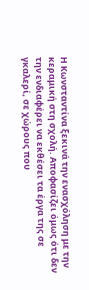Η Κωνσταντίνα ξεκινά την ενασχόληση με την κεραμική στη σχολή. Αποφασίζει όμως ότι δεν την ενδιαφέρει να εκθέσει τα έργα της σε γκαλερί, σε χώρους που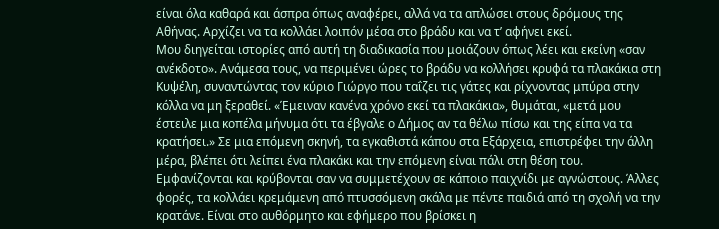είναι όλα καθαρά και άσπρα όπως αναφέρει, αλλά να τα απλώσει στους δρόμους της Αθήνας. Αρχίζει να τα κολλάει λοιπόν μέσα στο βράδυ και να τ’ αφήνει εκεί.
Μου διηγείται ιστορίες από αυτή τη διαδικασία που μοιάζουν όπως λέει και εκείνη «σαν ανέκδοτο». Ανάμεσα τους, να περιμένει ώρες το βράδυ να κολλήσει κρυφά τα πλακάκια στη Κυψέλη, συναντώντας τον κύριο Γιώργο που ταΐζει τις γάτες και ρίχνοντας μπύρα στην κόλλα να μη ξεραθεί. «Έμειναν κανένα χρόνο εκεί τα πλακάκια», θυμάται, «μετά μου έστειλε μια κοπέλα μήνυμα ότι τα έβγαλε ο Δήμος αν τα θέλω πίσω και της είπα να τα κρατήσει.» Σε μια επόμενη σκηνή, τα εγκαθιστά κάπου στα Εξάρχεια, επιστρέφει την άλλη μέρα, βλέπει ότι λείπει ένα πλακάκι και την επόμενη είναι πάλι στη θέση του. Εμφανίζονται και κρύβονται σαν να συμμετέχουν σε κάποιο παιχνίδι με αγνώστους. Άλλες φορές, τα κολλάει κρεμάμενη από πτυσσόμενη σκάλα με πέντε παιδιά από τη σχολή να την κρατάνε. Είναι στο αυθόρμητο και εφήμερο που βρίσκει η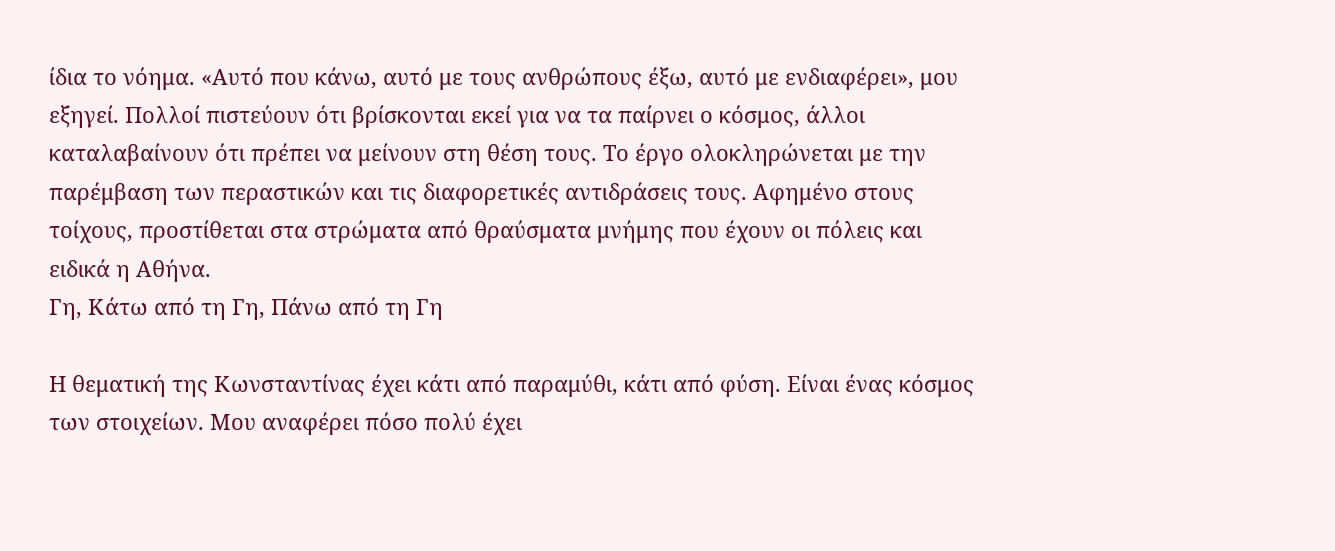ίδια το νόημα. «Αυτό που κάνω, αυτό με τους ανθρώπους έξω, αυτό με ενδιαφέρει», μου εξηγεί. Πολλοί πιστεύουν ότι βρίσκονται εκεί για να τα παίρνει ο κόσμος, άλλοι καταλαβαίνουν ότι πρέπει να μείνουν στη θέση τους. Το έργο ολοκληρώνεται με την παρέμβαση των περαστικών και τις διαφορετικές αντιδράσεις τους. Αφημένο στους τοίχους, προστίθεται στα στρώματα από θραύσματα μνήμης που έχουν οι πόλεις και ειδικά η Αθήνα.
Γη, Κάτω από τη Γη, Πάνω από τη Γη

Η θεματική της Κωνσταντίνας έχει κάτι από παραμύθι, κάτι από φύση. Είναι ένας κόσμος των στοιχείων. Μου αναφέρει πόσο πολύ έχει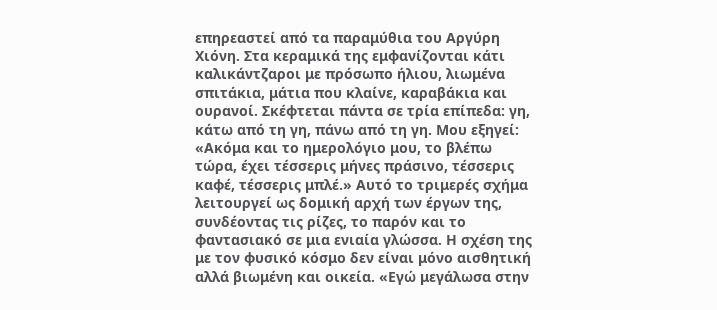επηρεαστεί από τα παραμύθια του Αργύρη Χιόνη. Στα κεραμικά της εμφανίζονται κάτι καλικάντζαροι με πρόσωπο ήλιου, λιωμένα σπιτάκια, μάτια που κλαίνε, καραβάκια και ουρανοί. Σκέφτεται πάντα σε τρία επίπεδα: γη, κάτω από τη γη, πάνω από τη γη. Μου εξηγεί: «Ακόμα και το ημερολόγιο μου, το βλέπω τώρα, έχει τέσσερις μήνες πράσινο, τέσσερις καφέ, τέσσερις μπλέ.» Αυτό το τριμερές σχήμα λειτουργεί ως δομική αρχή των έργων της, συνδέοντας τις ρίζες, το παρόν και το φαντασιακό σε μια ενιαία γλώσσα. Η σχέση της με τον φυσικό κόσμο δεν είναι μόνο αισθητική αλλά βιωμένη και οικεία. «Εγώ μεγάλωσα στην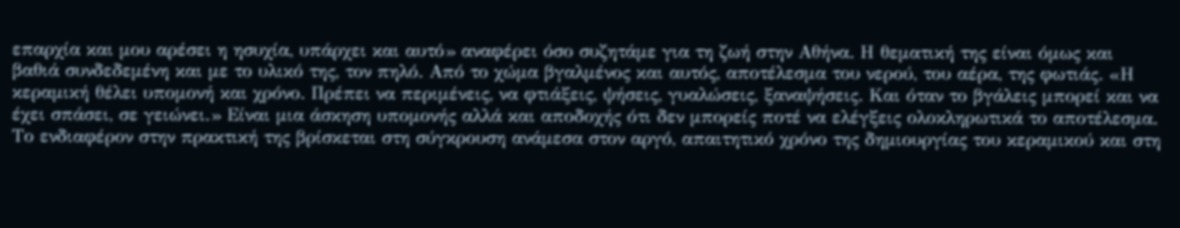επαρχία και μου αρέσει η ησυχία, υπάρχει και αυτό» αναφέρει όσο συζητάμε για τη ζωή στην Αθήνα. Η θεματική της είναι όμως και βαθιά συνδεδεμένη και με το υλικό της, τον πηλό. Από το χώμα βγαλμένος και αυτός, αποτέλεσμα του νερού, του αέρα, της φωτιάς. «Η κεραμική θέλει υπομονή και χρόνο. Πρέπει να περιμένεις, να φτιάξεις, ψήσεις, γυαλώσεις, ξαναψήσεις. Και όταν το βγάλεις μπορεί και να έχει σπάσει, σε γειώνει.» Είναι μια άσκηση υπομονής αλλά και αποδοχής ότι δεν μπορείς ποτέ να ελέγξεις ολοκληρωτικά το αποτέλεσμα. Το ενδιαφέρον στην πρακτική της βρίσκεται στη σύγκρουση ανάμεσα στον αργό, απαιτητικό χρόνο της δημιουργίας του κεραμικού και στη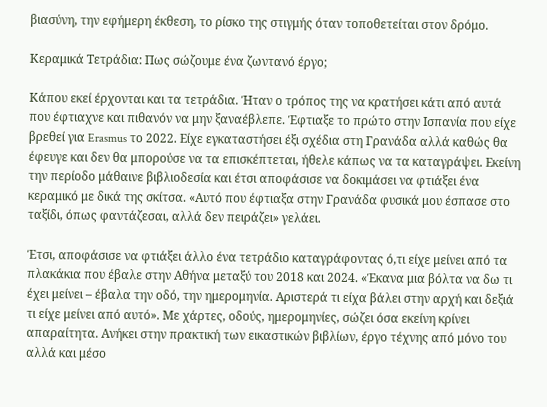βιασύνη, την εφήμερη έκθεση, το ρίσκο της στιγμής όταν τοποθετείται στον δρόμο.

Κεραμικά Τετράδια: Πως σώζουμε ένα ζωντανό έργο;

Κάπου εκεί έρχονται και τα τετράδια. Ήταν ο τρόπος της να κρατήσει κάτι από αυτά που έφτιαχνε και πιθανόν να μην ξαναέβλεπε. Έφτιαξε το πρώτο στην Ισπανία που είχε βρεθεί για Erasmus το 2022. Είχε εγκαταστήσει έξι σχέδια στη Γρανάδα αλλά καθώς θα έφευγε και δεν θα μπορούσε να τα επισκέπτεται, ήθελε κάπως να τα καταγράψει. Εκείνη την περίοδο μάθαινε βιβλιοδεσία και έτσι αποφάσισε να δοκιμάσει να φτιάξει ένα κεραμικό με δικά της σκίτσα. «Αυτό που έφτιαξα στην Γρανάδα φυσικά μου έσπασε στο ταξίδι, όπως φαντάζεσαι, αλλά δεν πειράζει» γελάει.

Έτσι, αποφάσισε να φτιάξει άλλο ένα τετράδιο καταγράφοντας ό,τι είχε μείνει από τα πλακάκια που έβαλε στην Αθήνα μεταξύ του 2018 και 2024. «Έκανα μια βόλτα να δω τι έχει μείνει – έβαλα την οδό, την ημερομηνία. Αριστερά τι είχα βάλει στην αρχή και δεξιά τι είχε μείνει από αυτό». Με χάρτες, οδούς, ημερομηνίες, σώζει όσα εκείνη κρίνει απαραίτητα. Ανήκει στην πρακτική των εικαστικών βιβλίων, έργο τέχνης από μόνο του αλλά και μέσο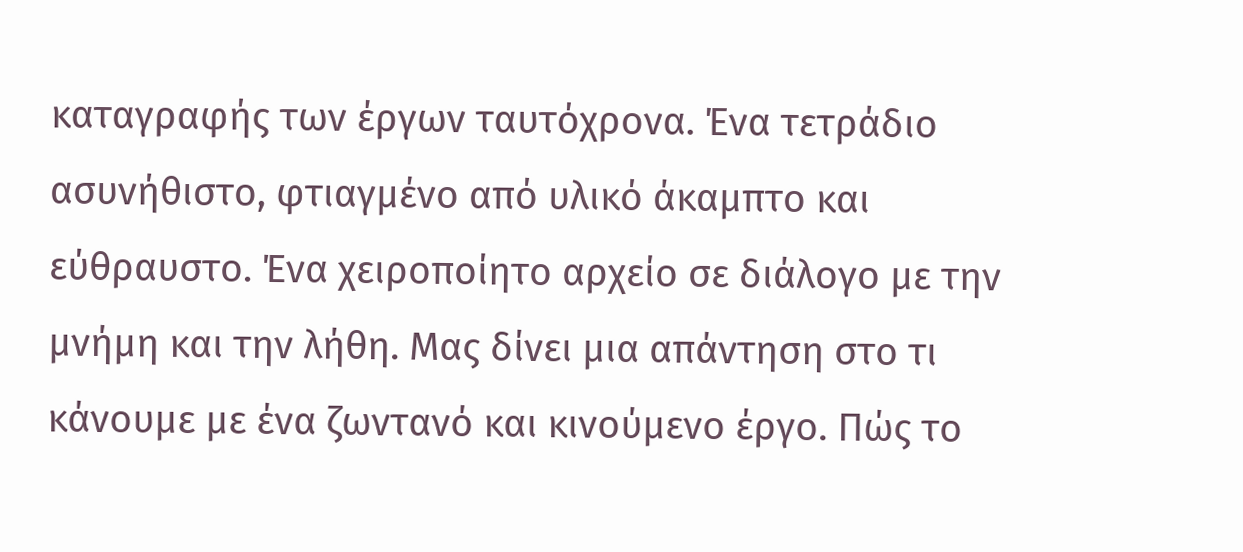καταγραφής των έργων ταυτόχρονα. Ένα τετράδιο ασυνήθιστο, φτιαγμένο από υλικό άκαμπτο και εύθραυστο. Ένα χειροποίητο αρχείο σε διάλογο με την μνήμη και την λήθη. Μας δίνει μια απάντηση στο τι κάνουμε με ένα ζωντανό και κινούμενο έργο. Πώς το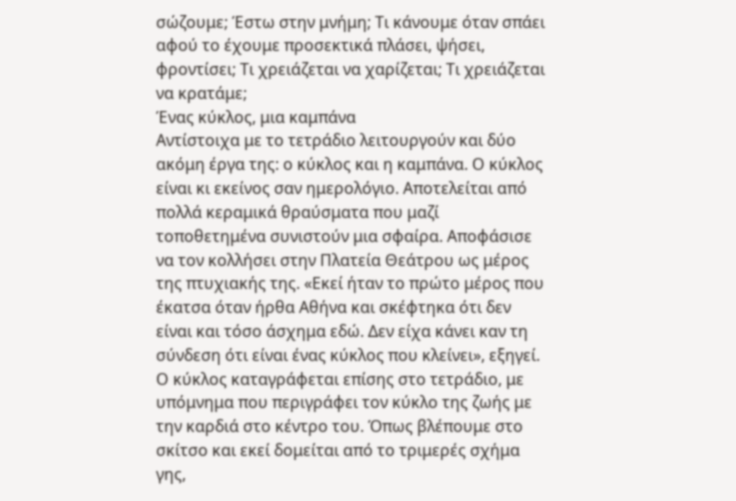σώζουμε; Έστω στην μνήμη; Τι κάνουμε όταν σπάει αφού το έχουμε προσεκτικά πλάσει, ψήσει, φροντίσει; Τι χρειάζεται να χαρίζεται; Τι χρειάζεται να κρατάμε;
Ένας κύκλος, μια καμπάνα
Αντίστοιχα με το τετράδιο λειτουργούν και δύο ακόμη έργα της: ο κύκλος και η καμπάνα. Ο κύκλος είναι κι εκείνος σαν ημερολόγιο. Αποτελείται από πολλά κεραμικά θραύσματα που μαζί τοποθετημένα συνιστούν μια σφαίρα. Αποφάσισε να τον κολλήσει στην Πλατεία Θεάτρου ως μέρος της πτυχιακής της. «Εκεί ήταν το πρώτο μέρος που έκατσα όταν ήρθα Αθήνα και σκέφτηκα ότι δεν είναι και τόσο άσχημα εδώ. Δεν είχα κάνει καν τη σύνδεση ότι είναι ένας κύκλος που κλείνει», εξηγεί. Ο κύκλος καταγράφεται επίσης στο τετράδιο, με υπόμνημα που περιγράφει τον κύκλο της ζωής με την καρδιά στο κέντρο του. Όπως βλέπουμε στο σκίτσο και εκεί δομείται από το τριμερές σχήμα γης,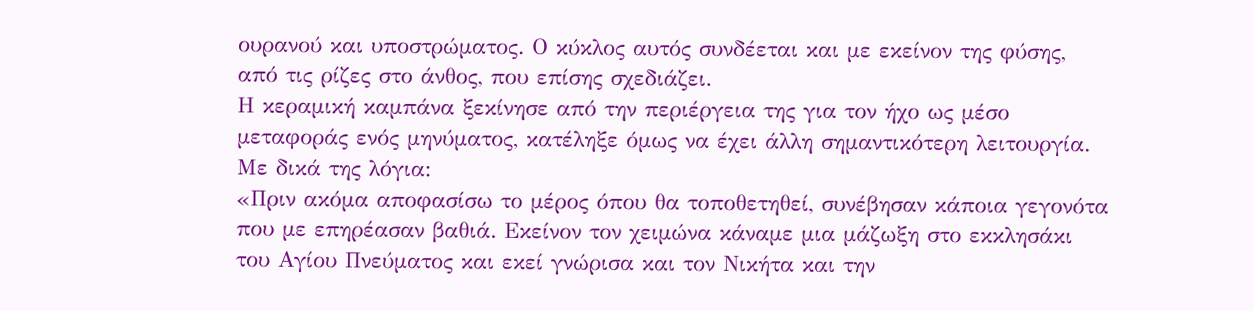ουρανού και υποστρώματος. Ο κύκλος αυτός συνδέεται και με εκείνον της φύσης, από τις ρίζες στο άνθος, που επίσης σχεδιάζει.
Η κεραμική καμπάνα ξεκίνησε από την περιέργεια της για τον ήχο ως μέσο μεταφοράς ενός μηνύματος, κατέληξε όμως να έχει άλλη σημαντικότερη λειτουργία. Με δικά της λόγια:
«Πριν ακόμα αποφασίσω το μέρος όπου θα τοποθετηθεί, συνέβησαν κάποια γεγονότα που με επηρέασαν βαθιά. Εκείνον τον χειμώνα κάναμε μια μάζωξη στο εκκλησάκι του Αγίου Πνεύματος και εκεί γνώρισα και τον Νικήτα και την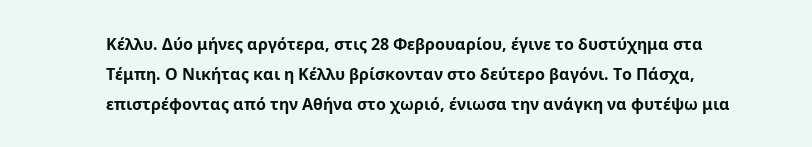Κέλλυ. Δύο μήνες αργότερα, στις 28 Φεβρουαρίου, έγινε το δυστύχημα στα Τέμπη. Ο Νικήτας και η Κέλλυ βρίσκονταν στο δεύτερο βαγόνι. Το Πάσχα, επιστρέφοντας από την Αθήνα στο χωριό, ένιωσα την ανάγκη να φυτέψω μια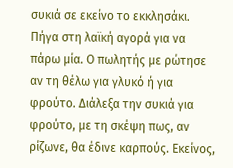συκιά σε εκείνο το εκκλησάκι. Πήγα στη λαϊκή αγορά για να πάρω μία. Ο πωλητής με ρώτησε αν τη θέλω για γλυκό ή για φρούτο. Διάλεξα την συκιά για φρούτο, με τη σκέψη πως, αν ρίζωνε, θα έδινε καρπούς. Εκείνος,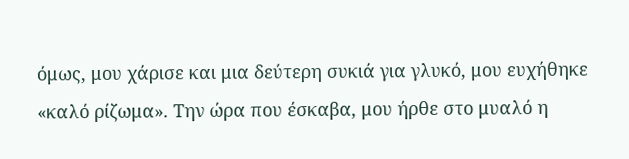όμως, μου χάρισε και μια δεύτερη συκιά για γλυκό, μου ευχήθηκε «καλό ρίζωμα». Την ώρα που έσκαβα, μου ήρθε στο μυαλό η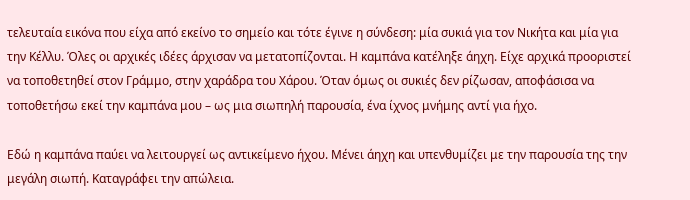τελευταία εικόνα που είχα από εκείνο το σημείο και τότε έγινε η σύνδεση: μία συκιά για τον Νικήτα και μία για την Κέλλυ. Όλες οι αρχικές ιδέες άρχισαν να μετατοπίζονται. Η καμπάνα κατέληξε άηχη. Είχε αρχικά προοριστεί να τοποθετηθεί στον Γράμμο, στην χαράδρα του Χάρου. Όταν όμως οι συκιές δεν ρίζωσαν, αποφάσισα να τοποθετήσω εκεί την καμπάνα μου – ως μια σιωπηλή παρουσία, ένα ίχνος μνήμης αντί για ήχο.

Εδώ η καμπάνα παύει να λειτουργεί ως αντικείμενο ήχου. Μένει άηχη και υπενθυμίζει με την παρουσία της την μεγάλη σιωπή. Καταγράφει την απώλεια.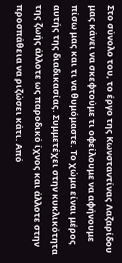Στο σύνολο του, το έργο της Κωνσταντίνας Λαζαρίδου μας κάνει να σκεφτούμε τι οφείλουμε να αφήνουμε πίσω μας και τι να θυμόμαστε. Το χώμα είναι μέρος αυτής της διαδικασίας. Συμμετέχει στην κυκλικότητα της ζωής άλλοτε ως παροδικό ίχνος και άλλοτε στην προσπάθεια να ριζώσει κάτι. Από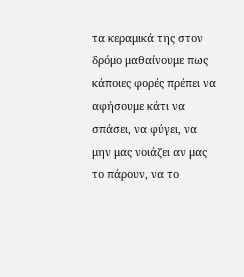τα κεραμικά της στον δρόμο μαθαίνουμε πως κάποιες φορές πρέπει να αφήσουμε κάτι να σπάσει, να φύγει, να μην μας νοιάζει αν μας το πάρουν, να το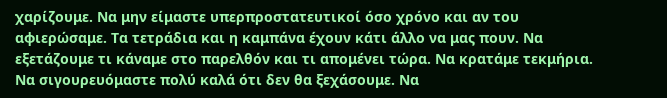χαρίζουμε. Να μην είμαστε υπερπροστατευτικοί όσο χρόνο και αν του αφιερώσαμε. Τα τετράδια και η καμπάνα έχουν κάτι άλλο να μας πουν. Να εξετάζουμε τι κάναμε στο παρελθόν και τι απομένει τώρα. Να κρατάμε τεκμήρια. Να σιγουρευόμαστε πολύ καλά ότι δεν θα ξεχάσουμε. Να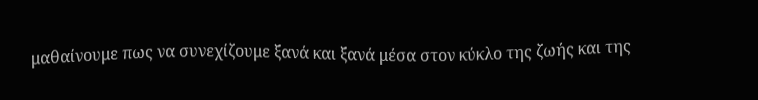μαθαίνουμε πως να συνεχίζουμε ξανά και ξανά μέσα στον κύκλο της ζωής και της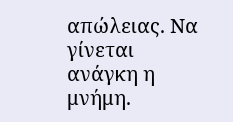απώλειας. Να γίνεται ανάγκη η μνήμη.